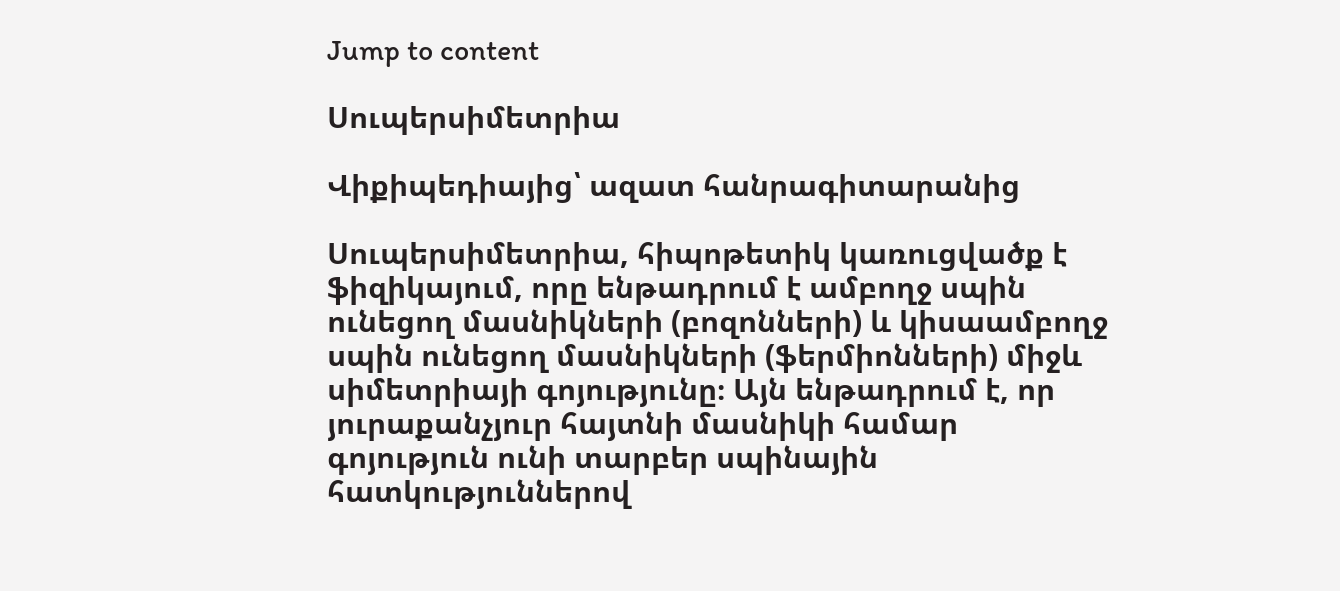Jump to content

Սուպերսիմետրիա

Վիքիպեդիայից՝ ազատ հանրագիտարանից

Սուպերսիմետրիա, հիպոթետիկ կառուցվածք է ֆիզիկայում, որը ենթադրում է ամբողջ սպին ունեցող մասնիկների (բոզոնների) և կիսաամբողջ սպին ունեցող մասնիկների (ֆերմիոնների) միջև սիմետրիայի գոյությունը։ Այն ենթադրում է, որ յուրաքանչյուր հայտնի մասնիկի համար գոյություն ունի տարբեր սպինային հատկություններով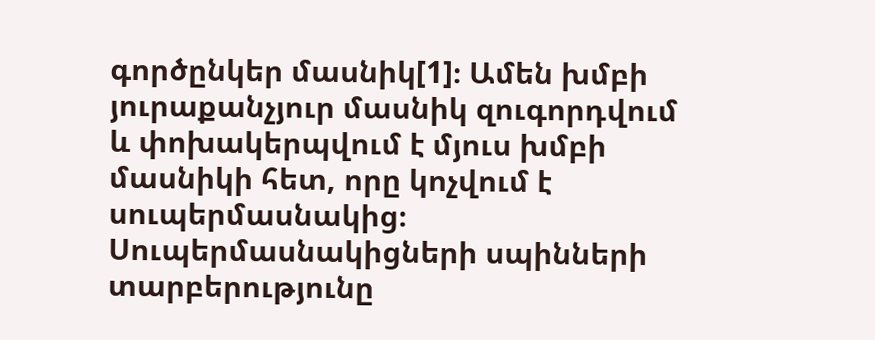գործընկեր մասնիկ[1]։ Ամեն խմբի յուրաքանչյուր մասնիկ զուգորդվում և փոխակերպվում է մյուս խմբի մասնիկի հետ, որը կոչվում է սուպերմասնակից։ Սուպերմասնակիցների սպինների տարբերությունը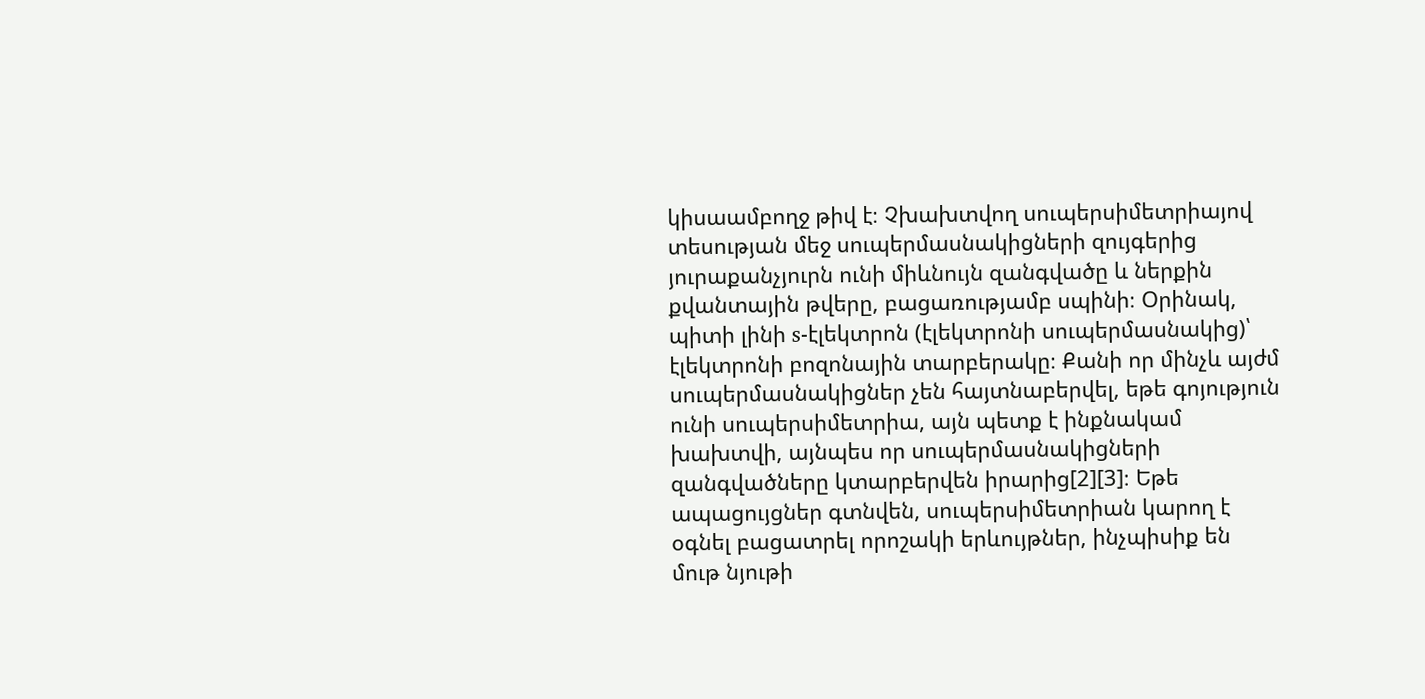կիսաամբողջ թիվ է։ Չխախտվող սուպերսիմետրիայով տեսության մեջ սուպերմասնակիցների զույգերից յուրաքանչյուրն ունի միևնույն զանգվածը և ներքին քվանտային թվերը, բացառությամբ սպինի։ Օրինակ, պիտի լինի s-էլեկտրոն (էլեկտրոնի սուպերմասնակից)՝ էլեկտրոնի բոզոնային տարբերակը։ Քանի որ մինչև այժմ սուպերմասնակիցներ չեն հայտնաբերվել, եթե գոյություն ունի սուպերսիմետրիա, այն պետք է ինքնակամ խախտվի, այնպես որ սուպերմասնակիցների զանգվածները կտարբերվեն իրարից[2][3]։ Եթե ապացույցներ գտնվեն, սուպերսիմետրիան կարող է օգնել բացատրել որոշակի երևույթներ, ինչպիսիք են մութ նյութի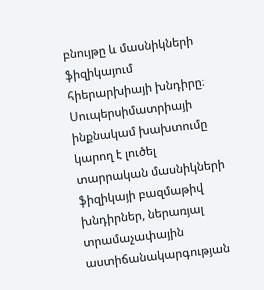բնույթը և մասնիկների ֆիզիկայում հիերարխիայի խնդիրը։ Սուպերսիմատրիայի ինքնակամ խախտումը կարող է լուծել տարրական մասնիկների ֆիզիկայի բազմաթիվ խնդիրներ, ներառյալ տրամաչափային աստիճանակարգության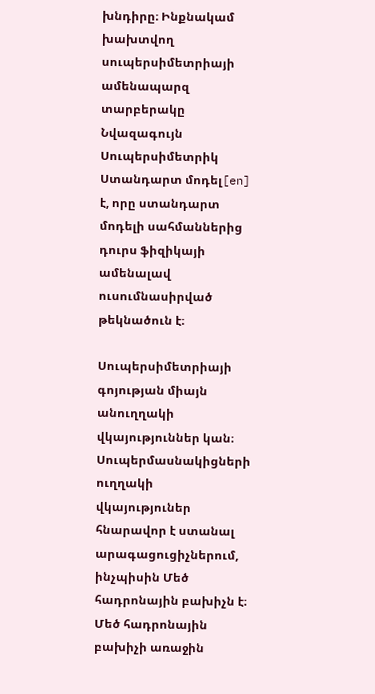խնդիրը։ Ինքնակամ խախտվող սուպերսիմետրիայի ամենապարզ տարբերակը Նվազագույն Սուպերսիմետրիկ Ստանդարտ մոդել[en] է, որը ստանդարտ մոդելի սահմաններից դուրս ֆիզիկայի ամենալավ ուսումնասիրված թեկնածուն է։

Սուպերսիմետրիայի գոյության միայն անուղղակի վկայություններ կան։ Սուպերմասնակիցների ուղղակի վկայություներ հնարավոր է ստանալ արագացուցիչներում, ինչպիսին Մեծ հադրոնային բախիչն է։ Մեծ հադրոնային բախիչի առաջին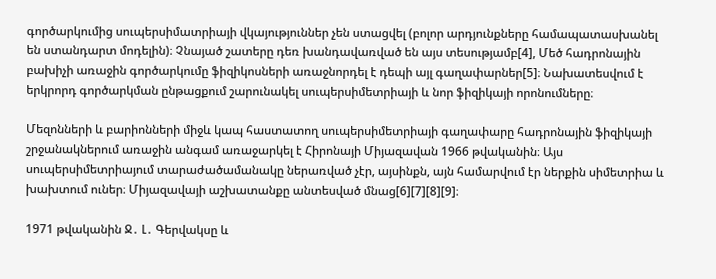գործարկումից սուպերսիմատրիայի վկայություններ չեն ստացվել (բոլոր արդյունքները համապատասխանել են ստանդարտ մոդելին)։ Չնայած շատերը դեռ խանդավառված են այս տեսությամբ[4], Մեծ հադրոնային բախիչի առաջին գործարկումը ֆիզիկոսների առաջնորդել է դեպի այլ գաղափարներ[5]։ Նախատեսվում է երկրորդ գործարկման ընթացքում շարունակել սուպերսիմետրիայի և նոր ֆիզիկայի որոնումները։

Մեզոնների և բարիոնների միջև կապ հաստատող սուպերսիմետրիայի գաղափարը հադրոնային ֆիզիկայի շրջանակներում առաջին անգամ առաջարկել է Հիրոնայի Միյազավան 1966 թվականին։ Այս սուպերսիմետրիայում տարաժածամանակը ներառված չէր, այսինքն, այն համարվում էր ներքին սիմետրիա և խախտում ուներ։ Միյազավայի աշխատանքը անտեսված մնաց[6][7][8][9]։

1971 թվականին Ջ․ Լ․ Գերվակսը և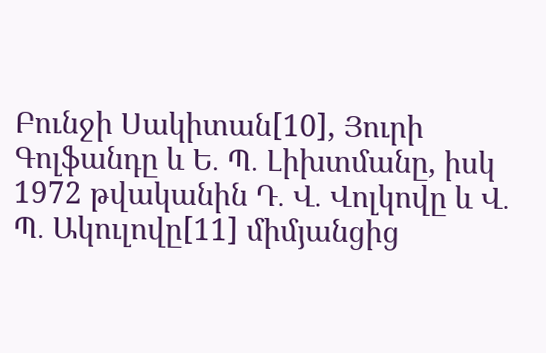Բունջի Սակիտան[10], Յուրի Գոլֆանդը և Ե․ Պ․ Լիխտմանը, իսկ 1972 թվականին Դ․ Վ․ Վոլկովը և Վ․ Պ․ Ակուլովը[11] միմյանցից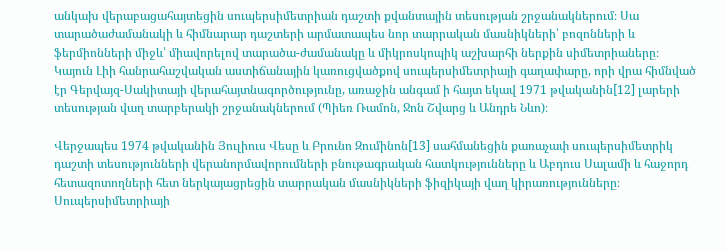անկախ վերաբացահայտեցին սուպերսիմետրիան դաշտի քվանտային տեսության շրջանակներում։ Սա տարածաժամանակի և հիմնարար դաշտերի արմատապես նոր տարրական մասնիկների՝ բոզոնների և ֆերմիոնների միջև՝ միավորելով տարածա-ժամանակը և միկրոսկոպիկ աշխարհի ներքին սիմետրիաները։ Կայուն Լիի հանրահաշվական աստիճանային կառուցվածքով սուպերսիմետրիայի գաղափարը, որի վրա հիմնված էր Գերվայզ-Սակիտայի վերահայտնագործությունը, առաջին անգամ ի հայտ եկավ 1971 թվականին[12] լարերի տեսության վաղ տարբերակի շրջանակներում (Պիեռ Ռամոն, Ջոն Շվարց և Անդրե Նևո)։

Վերջապես 1974 թվականին Յուլիուս Վեսը և Բրունո Զումինոն[13] սահմանեցին քառաչափ սուպերսիմետրիկ դաշտի տեսությունների վերանորմավորումների բնութագրական հատկությունները և Աբդուս Սալամի և հաջորդ հետազոտողների հետ ներկայացրեցին տարրական մասնիկների ֆիզիկայի վաղ կիրառությունները։ Սուպերսիմետրիայի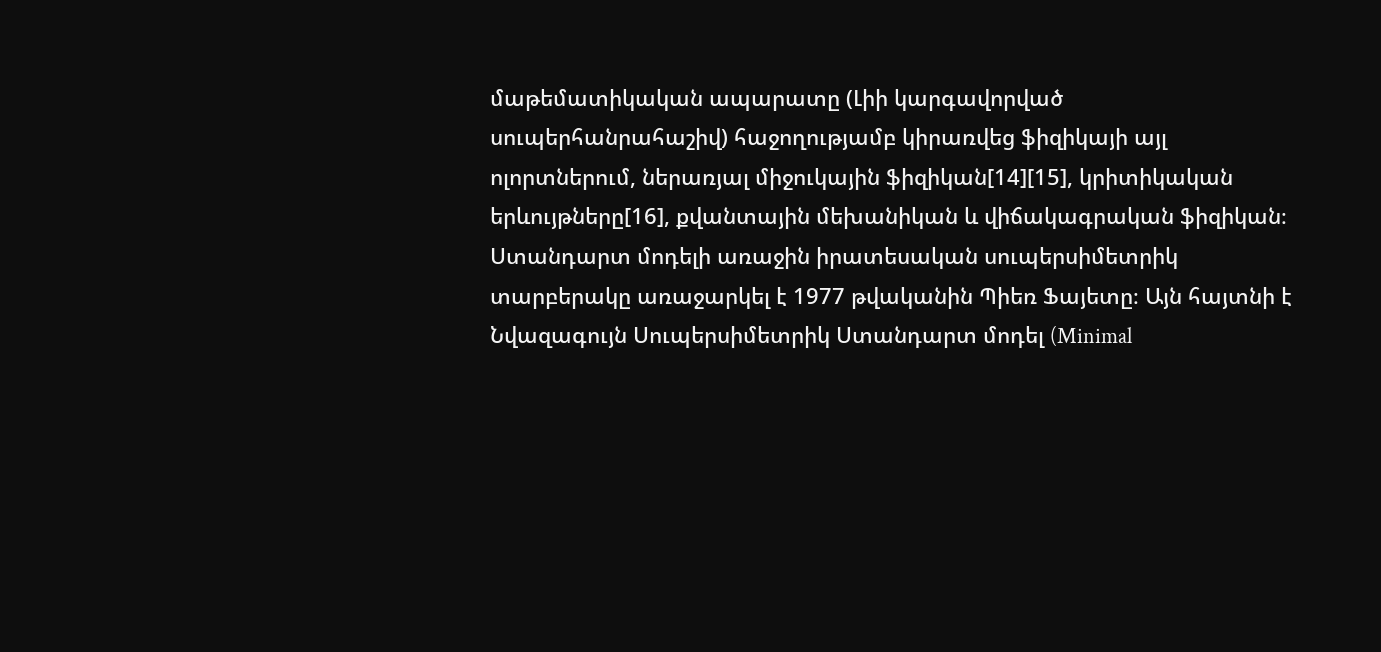մաթեմատիկական ապարատը (Լիի կարգավորված սուպերհանրահաշիվ) հաջողությամբ կիրառվեց ֆիզիկայի այլ ոլորտներում, ներառյալ միջուկային ֆիզիկան[14][15], կրիտիկական երևույթները[16], քվանտային մեխանիկան և վիճակագրական ֆիզիկան։ Ստանդարտ մոդելի առաջին իրատեսական սուպերսիմետրիկ տարբերակը առաջարկել է 1977 թվականին Պիեռ Ֆայետը։ Այն հայտնի է Նվազագույն Սուպերսիմետրիկ Ստանդարտ մոդել (Minimal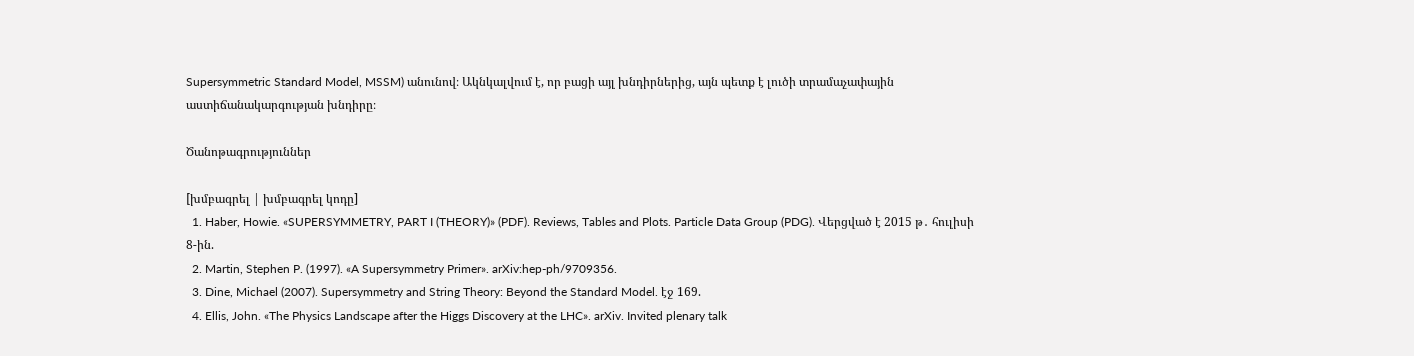Supersymmetric Standard Model, MSSM) անունով։ Ակնկալվում է, որ բացի այլ խնդիրներից, այն պետք է լուծի տրամաչափային աստիճանակարգության խնդիրը։

Ծանոթագրություններ

[խմբագրել | խմբագրել կոդը]
  1. Haber, Howie. «SUPERSYMMETRY, PART I (THEORY)» (PDF). Reviews, Tables and Plots. Particle Data Group (PDG). Վերցված է 2015 թ․ հուլիսի 8-ին.
  2. Martin, Stephen P. (1997). «A Supersymmetry Primer». arXiv:hep-ph/9709356.
  3. Dine, Michael (2007). Supersymmetry and String Theory: Beyond the Standard Model. էջ 169.
  4. Ellis, John. «The Physics Landscape after the Higgs Discovery at the LHC». arXiv. Invited plenary talk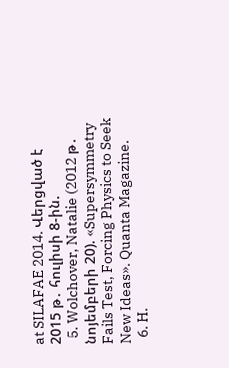at SILAFAE 2014. Վերցված է 2015 թ․ հուլիսի 8-ին.
  5. Wolchover, Natalie (2012 թ․ նոյեմբերի 20). «Supersymmetry Fails Test, Forcing Physics to Seek New Ideas». Quanta Magazine.
  6. H.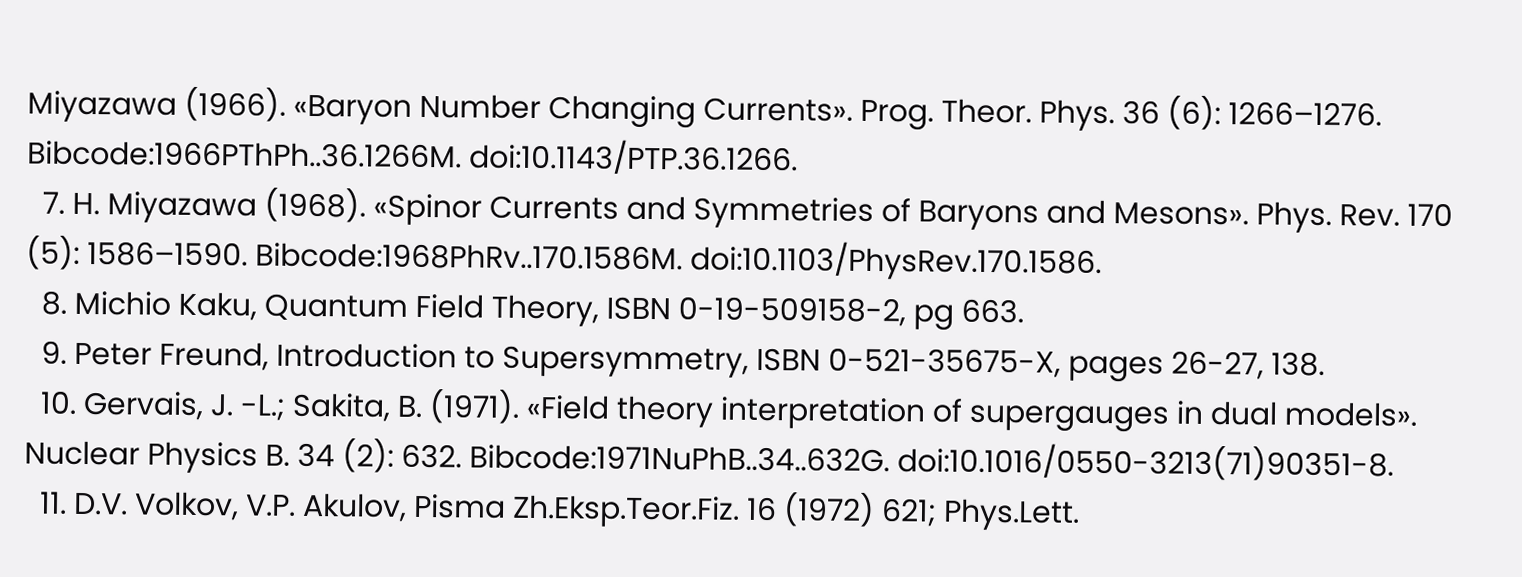Miyazawa (1966). «Baryon Number Changing Currents». Prog. Theor. Phys. 36 (6): 1266–1276. Bibcode:1966PThPh..36.1266M. doi:10.1143/PTP.36.1266.
  7. H. Miyazawa (1968). «Spinor Currents and Symmetries of Baryons and Mesons». Phys. Rev. 170 (5): 1586–1590. Bibcode:1968PhRv..170.1586M. doi:10.1103/PhysRev.170.1586.
  8. Michio Kaku, Quantum Field Theory, ISBN 0-19-509158-2, pg 663.
  9. Peter Freund, Introduction to Supersymmetry, ISBN 0-521-35675-X, pages 26-27, 138.
  10. Gervais, J. -L.; Sakita, B. (1971). «Field theory interpretation of supergauges in dual models». Nuclear Physics B. 34 (2): 632. Bibcode:1971NuPhB..34..632G. doi:10.1016/0550-3213(71)90351-8.
  11. D.V. Volkov, V.P. Akulov, Pisma Zh.Eksp.Teor.Fiz. 16 (1972) 621; Phys.Lett.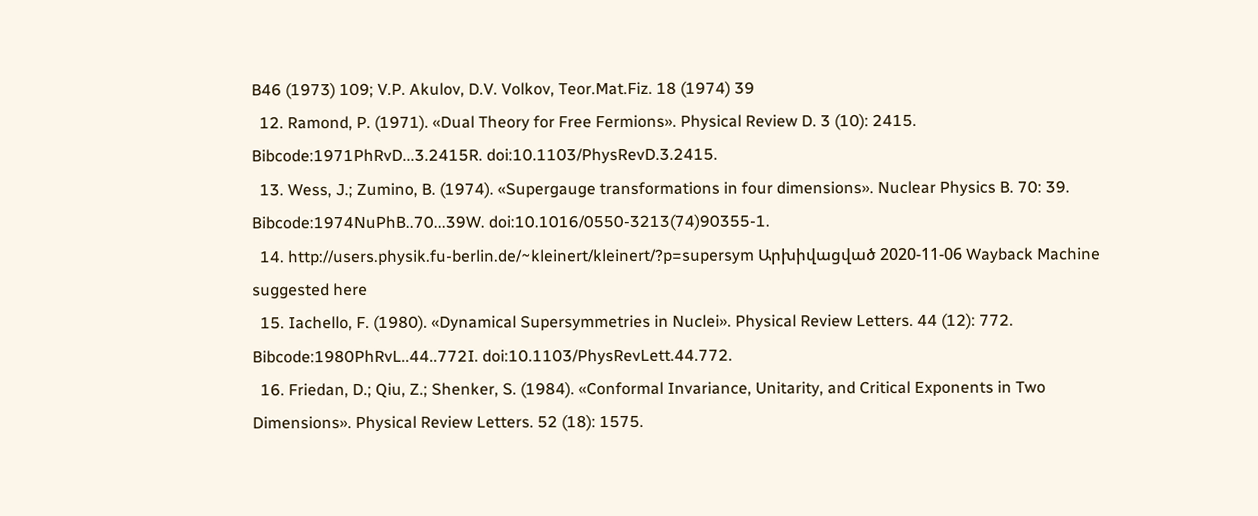B46 (1973) 109; V.P. Akulov, D.V. Volkov, Teor.Mat.Fiz. 18 (1974) 39
  12. Ramond, P. (1971). «Dual Theory for Free Fermions». Physical Review D. 3 (10): 2415. Bibcode:1971PhRvD...3.2415R. doi:10.1103/PhysRevD.3.2415.
  13. Wess, J.; Zumino, B. (1974). «Supergauge transformations in four dimensions». Nuclear Physics B. 70: 39. Bibcode:1974NuPhB..70...39W. doi:10.1016/0550-3213(74)90355-1.
  14. http://users.physik.fu-berlin.de/~kleinert/kleinert/?p=supersym Արխիվացված 2020-11-06 Wayback Machine suggested here
  15. Iachello, F. (1980). «Dynamical Supersymmetries in Nuclei». Physical Review Letters. 44 (12): 772. Bibcode:1980PhRvL..44..772I. doi:10.1103/PhysRevLett.44.772.
  16. Friedan, D.; Qiu, Z.; Shenker, S. (1984). «Conformal Invariance, Unitarity, and Critical Exponents in Two Dimensions». Physical Review Letters. 52 (18): 1575.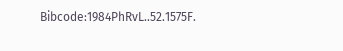Bibcode:1984PhRvL..52.1575F.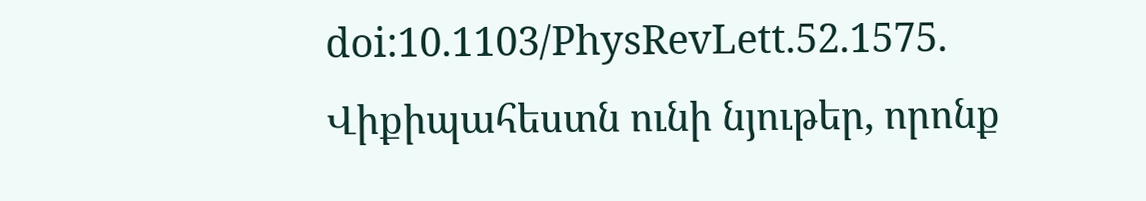doi:10.1103/PhysRevLett.52.1575.
Վիքիպահեստն ունի նյութեր, որոնք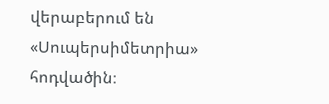վերաբերում են «Սուպերսիմետրիա» հոդվածին։